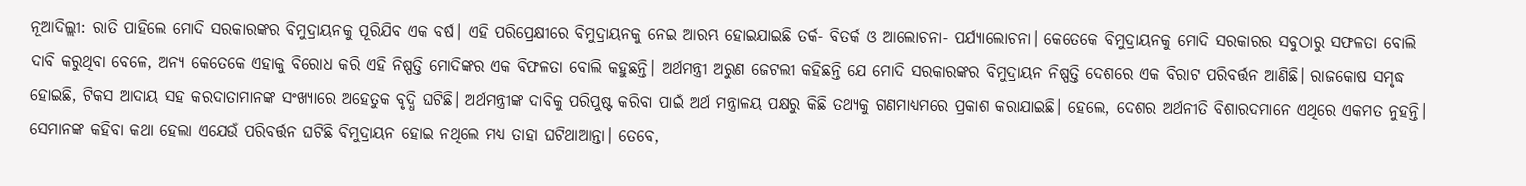ନୂଆଦିଲ୍ଲୀ: ରାତି ପାହିଲେ ମୋଦି ସରକାରଙ୍କର ବିମୁଦ୍ରାୟନକୁ ପୂରିଯିବ ଏକ ବର୍ଷ। ଏହି ପରିପ୍ରେକ୍ଷୀରେ ବିମୁଦ୍ରାୟନକୁ ନେଇ ଆରମ୍ଭ ହୋଇଯାଇଛି ତର୍କ- ବିତର୍କ ଓ ଆଲୋଚନା- ପର୍ଯ୍ୟାଲୋଚନା। କେତେକେ ବିମୁଦ୍ରାୟନକୁ ମୋଦି ସରକାରର ସବୁଠାରୁ ସଫଳତା ବୋଲି ଦାବି କରୁଥିବା ବେଳେ, ଅନ୍ୟ କେତେକେ ଏହାକୁ ବିରୋଧ କରି ଏହି ନିଷ୍ପତ୍ତି ମୋଦିଙ୍କର ଏକ ବିଫଳତା ବୋଲି କହୁଛନ୍ତି। ଅର୍ଥମନ୍ତ୍ରୀ ଅରୁଣ ଜେଟଲୀ କହିଛନ୍ତି ଯେ ମୋଦି ସରକାରଙ୍କର ବିମୁଦ୍ରାୟନ ନିଷ୍ପତ୍ତି ଦେଶରେ ଏକ ବିରାଟ ପରିବର୍ତ୍ତନ ଆଣିଛି। ରାଜକୋଷ ସମୃଦ୍ଧ ହୋଇଛି, ଟିକସ ଆଦାୟ ସହ କରଦାତାମାନଙ୍କ ସଂଖ୍ୟାରେ ଅହେତୁକ ବୃଦ୍ଧି ଘଟିଛି। ଅର୍ଥମନ୍ତ୍ରୀଙ୍କ ଦାବିକୁ ପରିପୁଷ୍ଟ କରିବା ପାଇଁ ଅର୍ଥ ମନ୍ତ୍ରାଳୟ ପକ୍ଷରୁ କିଛି ତଥ୍ୟକୁ ଗଣମାଧ୍ୟମରେ ପ୍ରକାଶ କରାଯାଇଛି। ହେଲେ, ଦେଶର ଅର୍ଥନୀତି ବିଶାରଦମାନେ ଏଥିରେ ଏକମତ ନୁହନ୍ତି। ସେମାନଙ୍କ କହିବା କଥା ହେଲା ଏଯେଉଁ ପରିବର୍ତ୍ତନ ଘଟିଛି ବିମୁଦ୍ରାୟନ ହୋଇ ନଥିଲେ ମଧ୍ୟ ତାହା ଘଟିଥାଆନ୍ତା। ତେବେ,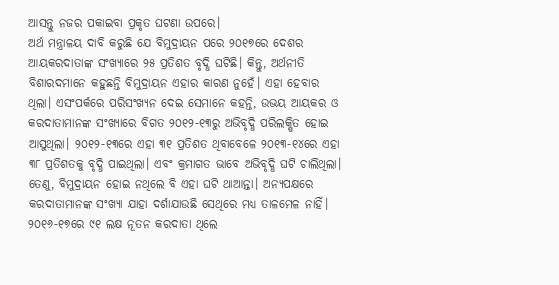ଆସନ୍ତୁ ନଜର ପକାଇବା ପ୍ରକୃତ ଘଟଣା ଉପରେ।
ଅର୍ଥ ମନ୍ତ୍ରାଳୟ ଦାବି କରୁଛି ଯେ ବିମୁଦ୍ରାୟନ ପରେ ୨୦୧୭ରେ ଦେଶର ଆୟକରଦାତାଙ୍କ ସଂଖ୍ୟାରେ ୨୫ ପ୍ରତିଶତ ବୃଦ୍ଧି ଘଟିଛି। କିନ୍ତୁ, ଅର୍ଥନୀତି ବିଶାରଦମାନେ କହୁଛନ୍ତି ବିମୁଦ୍ରାୟନ ଏହାର କାରଣ ନୁହେଁ। ଏହା ହେବାର ଥିଲା। ଏସଂପର୍କରେ ପରିସଂଖ୍ୟନ ଦେଇ ସେମାନେ କହନ୍ତି, ଉଭୟ ଆୟକର ଓ କରଦାତାମାନଙ୍କ ସଂଖ୍ୟାରେ ବିଗତ ୨୦୧୨-୧୩ରୁ ଅଭିବୃଦ୍ଧି ପରିଲକ୍ଷିତ ହୋଇ ଆସୁଥିଲା। ୨୦୧୨-୧୩ରେ ଏହା ୩୧ ପ୍ରତିଶତ ଥିବାବେଳେ ୨୦୧୩-୧୪ରେ ଏହା ୩୮ ପ୍ରତିଶତକୁ ବୃଦ୍ଧି ପାଇଥିଲା। ଏବଂ କ୍ରମାଗତ ଭାବେ ଅଭିବୃଦ୍ଧି ଘଟି ଚାଲିଥିଲା। ତେଣୁ, ବିମୁଦ୍ରାୟନ ହୋଇ ନଥିଲେ ବି ଏହା ଘଟି ଥାଆନ୍ତା। ଅନ୍ୟପକ୍ଷରେ କରଦାତାମାନଙ୍କ ସଂଖ୍ୟା ଯାହା ଦର୍ଶାଯାଉଛି ସେଥିରେ ମଧ୍ୟ ତାଳମେଳ ନାହିଁ। ୨୦୧୬-୧୭ରେ ୯୧ ଲକ୍ଷ ନୂତନ କରଦାତା ଥିଲେ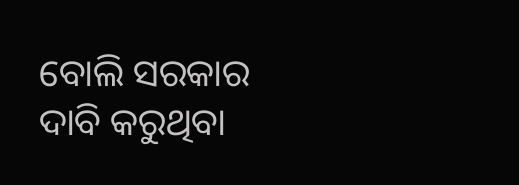ବୋଲି ସରକାର ଦାବି କରୁଥିବା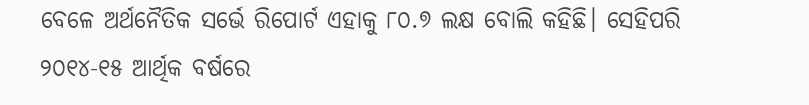ବେଳେ ଅର୍ଥନୈତିକ ସର୍ଭେ ରିପୋର୍ଟ ଏହାକୁ ୮୦.୭ ଲକ୍ଷ ବୋଲି କହିଛି। ସେହିପରି ୨୦୧୪-୧୫ ଆର୍ଥିକ ବର୍ଷରେ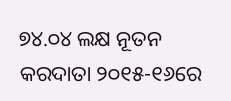୭୪.୦୪ ଲକ୍ଷ ନୂତନ କରଦାତା ୨୦୧୫-୧୬ରେ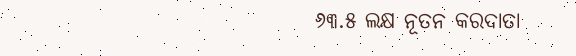୬୩.୫ ଲକ୍ଷ ନୂତନ କରଦାତା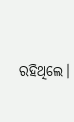ରହିଥିଲେ।